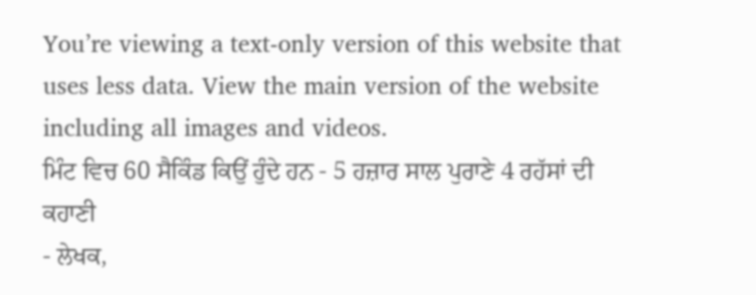You’re viewing a text-only version of this website that uses less data. View the main version of the website including all images and videos.
ਮਿੰਟ ਵਿਚ 60 ਸੈਕਿੰਡ ਕਿਉਂ ਹੁੰਦੇ ਹਨ - 5 ਹਜ਼ਾਰ ਸਾਲ ਪੁਰਾਣੇ 4 ਰਹੱਸਾਂ ਦੀ ਕਹਾਣੀ
- ਲੇਖਕ,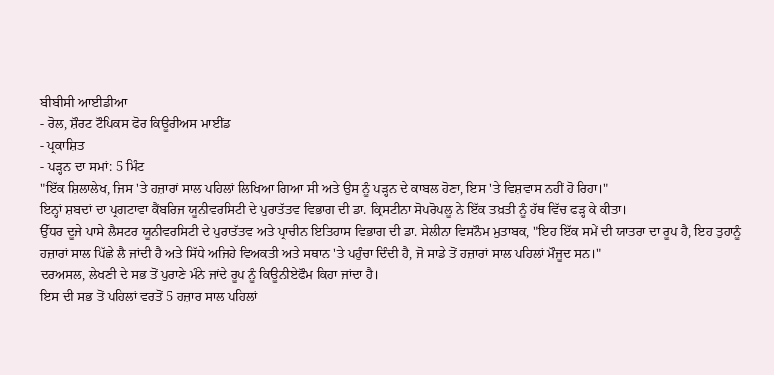ਬੀਬੀਸੀ ਆਈਡੀਆ
- ਰੋਲ, ਸ਼ੌਰਟ ਟੌਪਿਕਸ ਫੋਰ ਕਿਊਰੀਅਸ ਮਾਈਂਡ
- ਪ੍ਰਕਾਸ਼ਿਤ
- ਪੜ੍ਹਨ ਦਾ ਸਮਾਂ: 5 ਮਿੰਟ
"ਇੱਕ ਸ਼ਿਲਾਲੇਖ, ਜਿਸ 'ਤੇ ਹਜ਼ਾਰਾਂ ਸਾਲ ਪਹਿਲਾਂ ਲਿਖਿਆ ਗਿਆ ਸੀ ਅਤੇ ਉਸ ਨੂੰ ਪੜ੍ਹਨ ਦੇ ਕਾਬਲ ਹੋਣਾ, ਇਸ 'ਤੇ ਵਿਸ਼ਵਾਸ ਨਹੀਂ ਹੋ ਰਿਹਾ।"
ਇਨ੍ਹਾਂ ਸ਼ਬਦਾਂ ਦਾ ਪ੍ਰਗਟਾਵਾ ਕੈਂਬਰਿਜ ਯੂਨੀਵਰਸਿਟੀ ਦੇ ਪੁਰਾਤੱਤਵ ਵਿਭਾਗ ਦੀ ਡਾ. ਕ੍ਰਿਸਟੀਨਾ ਸੋਪਰੋਪਲੂ ਨੇ ਇੱਕ ਤਖ਼ਤੀ ਨੂੰ ਹੱਥ ਵਿੱਚ ਫੜ੍ਹ ਕੇ ਕੀਤਾ।
ਉੱਧਰ ਦੂਜੇ ਪਾਸੇ ਲੈਸਟਰ ਯੂਨੀਵਰਸਿਟੀ ਦੇ ਪੁਰਾਤੱਤਵ ਅਤੇ ਪ੍ਰਾਚੀਨ ਇਤਿਹਾਸ ਵਿਭਾਗ ਦੀ ਡਾ. ਸੇਲੀਨਾ ਵਿਸਨੌਮ ਮੁਤਾਬਕ, "ਇਹ ਇੱਕ ਸਮੇਂ ਦੀ ਯਾਤਰਾ ਦਾ ਰੂਪ ਹੈ, ਇਹ ਤੁਹਾਨੂੰ ਹਜ਼ਾਰਾਂ ਸਾਲ ਪਿੱਛੇ ਲੈ ਜਾਂਦੀ ਹੈ ਅਤੇ ਸਿੱਧੇ ਅਜਿਹੇ ਵਿਅਕਤੀ ਅਤੇ ਸਥਾਨ 'ਤੇ ਪਹੁੰਚਾ ਦਿੰਦੀ ਹੈ, ਜੋ ਸਾਡੇ ਤੋਂ ਹਜ਼ਾਰਾਂ ਸਾਲ ਪਹਿਲਾਂ ਮੌਜੂਦ ਸਨ।"
ਦਰਅਸਲ, ਲੇਖਣੀ ਦੇ ਸਭ ਤੋਂ ਪੁਰਾਣੇ ਮੰਨੇ ਜਾਂਦੇ ਰੂਪ ਨੂੰ ਕਿਊਨੀਏਫੌਮ ਕਿਹਾ ਜਾਂਦਾ ਹੈ।
ਇਸ ਦੀ ਸਭ ਤੋਂ ਪਹਿਲਾਂ ਵਰਤੋਂ 5 ਹਜ਼ਾਰ ਸਾਲ ਪਹਿਲਾਂ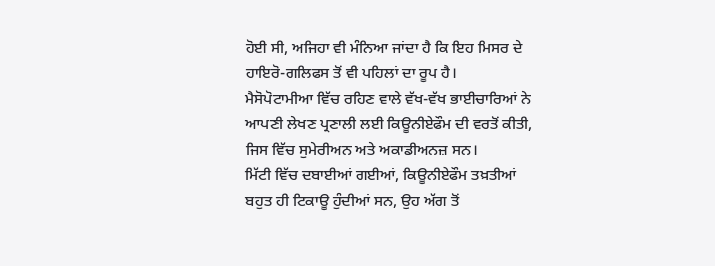ਹੋਈ ਸੀ, ਅਜਿਹਾ ਵੀ ਮੰਨਿਆ ਜਾਂਦਾ ਹੈ ਕਿ ਇਹ ਮਿਸਰ ਦੇ ਹਾਇਰੋ-ਗਲਿਫਸ ਤੋਂ ਵੀ ਪਹਿਲਾਂ ਦਾ ਰੂਪ ਹੈ।
ਮੈਸੋਪੋਟਾਮੀਆ ਵਿੱਚ ਰਹਿਣ ਵਾਲੇ ਵੱਖ-ਵੱਖ ਭਾਈਚਾਰਿਆਂ ਨੇ ਆਪਣੀ ਲੇਖਣ ਪ੍ਰਣਾਲੀ ਲਈ ਕਿਊਨੀਏਫੌਮ ਦੀ ਵਰਤੋਂ ਕੀਤੀ, ਜਿਸ ਵਿੱਚ ਸੁਮੇਰੀਅਨ ਅਤੇ ਅਕਾਡੀਅਨਜ਼ ਸਨ।
ਮਿੱਟੀ ਵਿੱਚ ਦਬਾਈਆਂ ਗਈਆਂ, ਕਿਊਨੀਏਫੌਮ ਤਖ਼ਤੀਆਂ ਬਹੁਤ ਹੀ ਟਿਕਾਊ ਹੁੰਦੀਆਂ ਸਨ, ਉਹ ਅੱਗ ਤੋਂ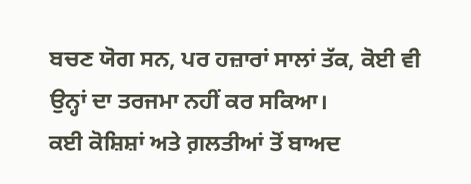ਬਚਣ ਯੋਗ ਸਨ, ਪਰ ਹਜ਼ਾਰਾਂ ਸਾਲਾਂ ਤੱਕ, ਕੋਈ ਵੀ ਉਨ੍ਹਾਂ ਦਾ ਤਰਜਮਾ ਨਹੀਂ ਕਰ ਸਕਿਆ।
ਕਈ ਕੋਸ਼ਿਸ਼ਾਂ ਅਤੇ ਗ਼ਲਤੀਆਂ ਤੋਂ ਬਾਅਦ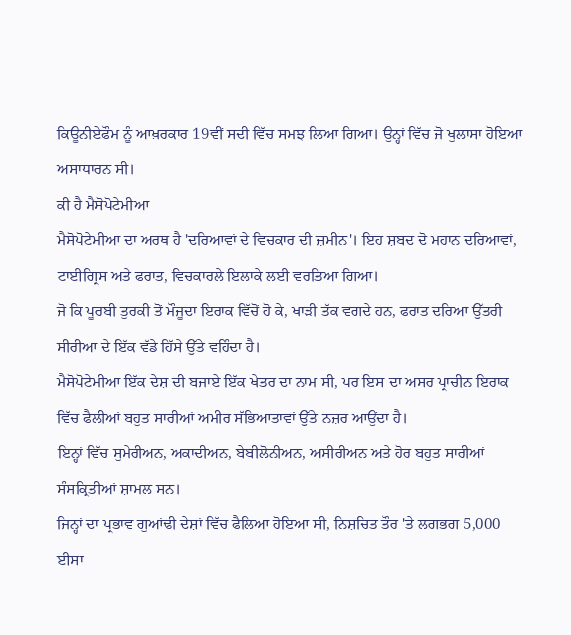ਕਿਊਨੀਏਫੌਮ ਨੂੰ ਆਖ਼ਰਕਾਰ 19ਵੀਂ ਸਦੀ ਵਿੱਚ ਸਮਝ ਲਿਆ ਗਿਆ। ਉਨ੍ਹਾਂ ਵਿੱਚ ਜੋ ਖੁਲਾਸਾ ਹੋਇਆ ਅਸਾਧਾਰਨ ਸੀ।
ਕੀ ਹੈ ਮੈਸੋਪੋਟੇਮੀਆ
ਮੈਸੋਪੋਟੇਮੀਆ ਦਾ ਅਰਥ ਹੈ 'ਦਰਿਆਵਾਂ ਦੇ ਵਿਚਕਾਰ ਦੀ ਜ਼ਮੀਨ'। ਇਹ ਸ਼ਬਦ ਦੋ ਮਹਾਨ ਦਰਿਆਵਾਂ, ਟਾਈਗ੍ਰਿਸ ਅਤੇ ਫਰਾਤ, ਵਿਚਕਾਰਲੇ ਇਲਾਕੇ ਲਈ ਵਰਤਿਆ ਗਿਆ।
ਜੋ ਕਿ ਪੂਰਬੀ ਤੁਰਕੀ ਤੋਂ ਮੌਜੂਦਾ ਇਰਾਕ ਵਿੱਚੋਂ ਹੋ ਕੇ, ਖਾੜੀ ਤੱਕ ਵਗਦੇ ਹਨ, ਫਰਾਤ ਦਰਿਆ ਉੱਤਰੀ ਸੀਰੀਆ ਦੇ ਇੱਕ ਵੱਡੇ ਹਿੱਸੇ ਉੱਤੇ ਵਹਿੰਦਾ ਹੈ।
ਮੈਸੋਪੋਟੇਮੀਆ ਇੱਕ ਦੇਸ਼ ਦੀ ਬਜਾਏ ਇੱਕ ਖੇਤਰ ਦਾ ਨਾਮ ਸੀ, ਪਰ ਇਸ ਦਾ ਅਸਰ ਪ੍ਰਾਚੀਨ ਇਰਾਕ ਵਿੱਚ ਫੈਲੀਆਂ ਬਹੁਤ ਸਾਰੀਆਂ ਅਮੀਰ ਸੱਭਿਆਤਾਵਾਂ ਉੱਤੇ ਨਜ਼ਰ ਆਉਂਦਾ ਹੈ।
ਇਨ੍ਹਾਂ ਵਿੱਚ ਸੁਮੇਰੀਅਨ, ਅਕਾਦੀਅਨ, ਬੇਬੀਲੋਨੀਅਨ, ਅਸੀਰੀਅਨ ਅਤੇ ਹੋਰ ਬਹੁਤ ਸਾਰੀਆਂ ਸੰਸਕ੍ਰਿਤੀਆਂ ਸ਼ਾਮਲ ਸਨ।
ਜਿਨ੍ਹਾਂ ਦਾ ਪ੍ਰਭਾਵ ਗੁਆਂਢੀ ਦੇਸ਼ਾਂ ਵਿੱਚ ਫੈਲਿਆ ਹੋਇਆ ਸੀ, ਨਿਸ਼ਚਿਤ ਤੌਰ 'ਤੇ ਲਗਭਗ 5,000 ਈਸਾ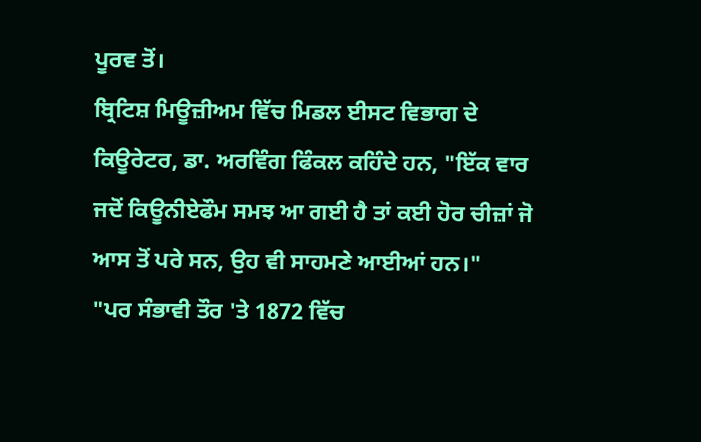ਪੂਰਵ ਤੋਂ।
ਬ੍ਰਿਟਿਸ਼ ਮਿਊਜ਼ੀਅਮ ਵਿੱਚ ਮਿਡਲ ਈਸਟ ਵਿਭਾਗ ਦੇ ਕਿਊਰੇਟਰ, ਡਾ. ਅਰਵਿੰਗ ਫਿੰਕਲ ਕਹਿੰਦੇ ਹਨ, "ਇੱਕ ਵਾਰ ਜਦੋਂ ਕਿਊਨੀਏਫੌਮ ਸਮਝ ਆ ਗਈ ਹੈ ਤਾਂ ਕਈ ਹੋਰ ਚੀਜ਼ਾਂ ਜੋ ਆਸ ਤੋਂ ਪਰੇ ਸਨ, ਉਹ ਵੀ ਸਾਹਮਣੇ ਆਈਆਂ ਹਨ।"
"ਪਰ ਸੰਭਾਵੀ ਤੌਰ 'ਤੇ 1872 ਵਿੱਚ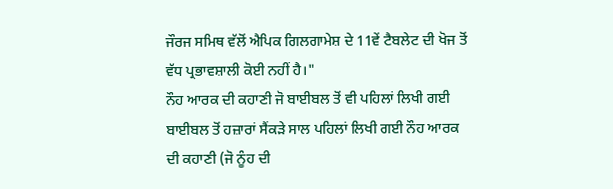ਜੌਰਜ ਸਮਿਥ ਵੱਲੋਂ ਐਪਿਕ ਗਿਲਗਾਮੇਸ਼ ਦੇ 11ਵੇਂ ਟੈਬਲੇਟ ਦੀ ਖੋਜ ਤੋਂ ਵੱਧ ਪ੍ਰਭਾਵਸ਼ਾਲੀ ਕੋਈ ਨਹੀਂ ਹੈ।"
ਨੌਹ ਆਰਕ ਦੀ ਕਹਾਣੀ ਜੋ ਬਾਈਬਲ ਤੋਂ ਵੀ ਪਹਿਲਾਂ ਲਿਖੀ ਗਈ
ਬਾਈਬਲ ਤੋਂ ਹਜ਼ਾਰਾਂ ਸੈਂਕੜੇ ਸਾਲ ਪਹਿਲਾਂ ਲਿਖੀ ਗਈ ਨੌਹ ਆਰਕ ਦੀ ਕਹਾਣੀ (ਜੋ ਨੂੰਹ ਦੀ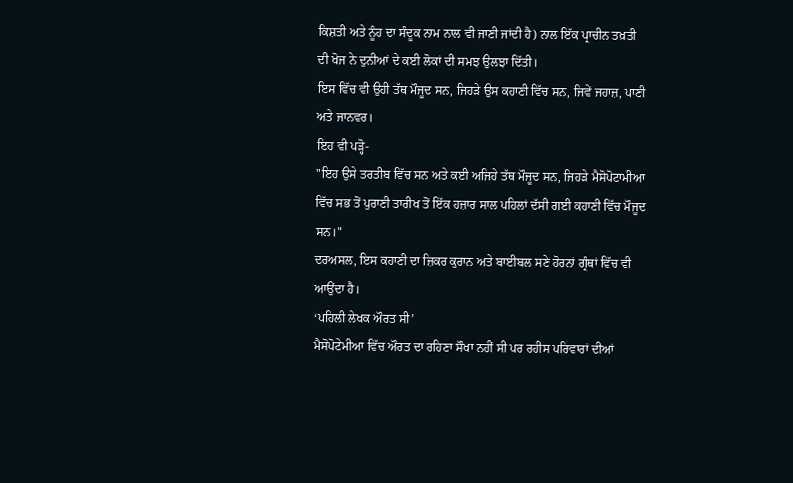ਕਿਸ਼ਤੀ ਅਤੇ ਨੂੰਹ ਦਾ ਸੰਦੂਕ ਨਾਮ ਨਾਲ ਵੀ ਜਾਣੀ ਜਾਂਦੀ ਹੈ) ਨਾਲ ਇੱਕ ਪ੍ਰਾਚੀਨ ਤਖ਼ਤੀ ਦੀ ਖੋਜ ਨੇ ਦੁਨੀਆਂ ਦੇ ਕਈ ਲੋਕਾਂ ਦੀ ਸਮਝ ਉਲਝਾ ਦਿੱਤੀ।
ਇਸ ਵਿੱਚ ਵੀ ਉਹੀ ਤੱਥ ਮੌਜੂਦ ਸਨ, ਜਿਹੜੇ ਉਸ ਕਹਾਣੀ ਵਿੱਚ ਸਨ, ਜਿਵੇਂ ਜਹਾਜ਼, ਪਾਣੀ ਅਤੇ ਜਾਨਵਰ।
ਇਹ ਵੀ ਪੜ੍ਹੋ-
"ਇਹ ਉਸੇ ਤਰਤੀਬ ਵਿੱਚ ਸਨ ਅਤੇ ਕਈ ਅਜਿਹੇ ਤੱਥ ਮੌਜੂਦ ਸਨ, ਜਿਹੜੇ ਮੈਸੋਪੋਟਾਮੀਆ ਵਿੱਚ ਸਭ ਤੋਂ ਪੁਰਾਣੀ ਤਾਰੀਖ ਤੋਂ ਇੱਕ ਹਜ਼ਾਰ ਸਾਲ ਪਹਿਲਾਂ ਦੱਸੀ ਗਈ ਕਹਾਣੀ ਵਿੱਚ ਮੌਜੂਦ ਸਨ।"
ਦਰਅਸਲ, ਇਸ ਕਹਾਣੀ ਦਾ ਜ਼ਿਕਰ ਕੁਰਾਨ ਅਤੇ ਬਾਈਬਲ ਸਣੇ ਹੋਰਨਾਂ ਗ੍ਰੰਥਾਂ ਵਿੱਚ ਵੀ ਆਉਂਦਾ ਹੈ।
‘ਪਹਿਲੀ ਲੇਖਕ ਔਰਤ ਸੀ’
ਮੈਸੋਪੋਟੇਮੀਆ ਵਿੱਚ ਔਰਤ ਦਾ ਰਹਿਣਾ ਸੌਖਾ ਨਹੀਂ ਸੀ ਪਰ ਰਹੀਸ ਪਰਿਵਾਰਾਂ ਦੀਆਂ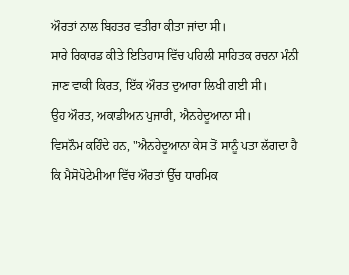ਔਰਤਾਂ ਨਾਲ ਬਿਹਤਰ ਵਤੀਰਾ ਕੀਤਾ ਜਾਂਦਾ ਸੀ।
ਸਾਰੇ ਰਿਕਾਰਡ ਕੀਤੇ ਇਤਿਹਾਸ ਵਿੱਚ ਪਹਿਲੀ ਸਾਹਿਤਕ ਰਚਨਾ ਮੰਨੀ ਜਾਣ ਵਾਕੀ ਕਿਰਤ, ਇੱਕ ਔਰਤ ਦੁਆਰਾ ਲਿਖੀ ਗਈ ਸੀ।
ਉਹ ਔਰਤ, ਅਕਾਡੀਅਨ ਪੁਜਾਰੀ, ਐਨਹੇਦੂਆਨਾ ਸੀ।
ਵਿਸਨੌਮ ਕਹਿੰਦੇ ਹਨ, "ਐਨਹੇਦੂਆਨਾ ਕੇਸ ਤੋਂ ਸਾਨੂੰ ਪਤਾ ਲੱਗਦਾ ਹੈ ਕਿ ਮੈਸੋਪੋਟੇਮੀਆ ਵਿੱਚ ਔਰਤਾਂ ਉੱਚ ਧਾਰਮਿਕ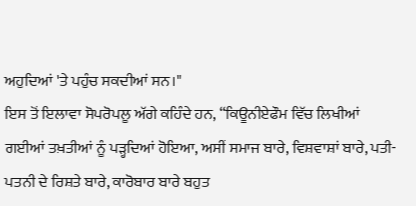ਅਹੁਦਿਆਂ 'ਤੇ ਪਹੁੰਚ ਸਕਦੀਆਂ ਸਨ।"
ਇਸ ਤੋਂ ਇਲਾਵਾ ਸੋਪਰੋਪਲੂ ਅੱਗੇ ਕਹਿੰਦੇ ਹਨ, “ਕਿਊਨੀਏਫੌਮ ਵਿੱਚ ਲਿਖੀਆਂ ਗਈਆਂ ਤਖ਼ਤੀਆਂ ਨੂੰ ਪੜ੍ਹਦਿਆਂ ਹੋਇਆ, ਅਸੀਂ ਸਮਾਜ ਬਾਰੇ, ਵਿਸ਼ਵਾਸ਼ਾਂ ਬਾਰੇ, ਪਤੀ-ਪਤਨੀ ਦੇ ਰਿਸ਼ਤੇ ਬਾਰੇ, ਕਾਰੋਬਾਰ ਬਾਰੇ ਬਹੁਤ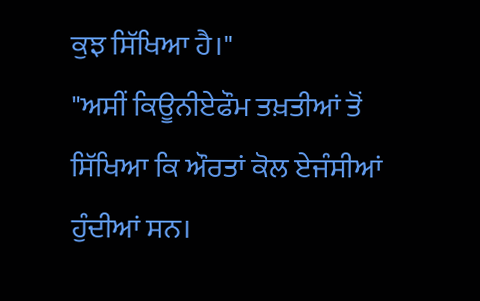ਕੁਝ ਸਿੱਖਿਆ ਹੈ।"
"ਅਸੀਂ ਕਿਊਨੀਏਫੌਮ ਤਖ਼ਤੀਆਂ ਤੋਂ ਸਿੱਖਿਆ ਕਿ ਔਰਤਾਂ ਕੋਲ ਏਜੰਸੀਆਂ ਹੁੰਦੀਆਂ ਸਨ।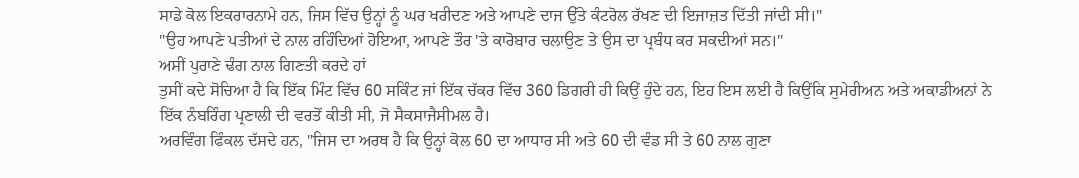ਸਾਡੇ ਕੋਲ ਇਕਰਾਰਨਾਮੇ ਹਨ, ਜਿਸ ਵਿੱਚ ਉਨ੍ਹਾਂ ਨੂੰ ਘਰ ਖਰੀਦਣ ਅਤੇ ਆਪਣੇ ਦਾਜ ਉੱਤੇ ਕੰਟਰੋਲ ਰੱਖਣ ਦੀ ਇਜਾਜ਼ਤ ਦਿੱਤੀ ਜਾਂਦੀ ਸੀ।"
"ਉਹ ਆਪਣੇ ਪਤੀਆਂ ਦੇ ਨਾਲ ਰਹਿੰਦਿਆਂ ਹੋਇਆ, ਆਪਣੇ ਤੌਰ 'ਤੇ ਕਾਰੋਬਾਰ ਚਲਾਉਣ ਤੇ ਉਸ ਦਾ ਪ੍ਰਬੰਧ ਕਰ ਸਕਦੀਆਂ ਸਨ।"
ਅਸੀਂ ਪੁਰਾਣੇ ਢੰਗ ਨਾਲ ਗਿਣਤੀ ਕਰਦੇ ਹਾਂ
ਤੁਸੀਂ ਕਦੇ ਸੋਚਿਆ ਹੈ ਕਿ ਇੱਕ ਮਿੰਟ ਵਿੱਚ 60 ਸਕਿੰਟ ਜਾਂ ਇੱਕ ਚੱਕਰ ਵਿੱਚ 360 ਡਿਗਰੀ ਹੀ ਕਿਉਂ ਹੁੰਦੇ ਹਨ, ਇਹ ਇਸ ਲਈ ਹੈ ਕਿਉਂਕਿ ਸੁਮੇਰੀਅਨ ਅਤੇ ਅਕਾਡੀਅਨਾਂ ਨੇ ਇੱਕ ਨੰਬਰਿੰਗ ਪ੍ਰਣਾਲੀ ਦੀ ਵਰਤੋਂ ਕੀਤੀ ਸੀ, ਜੋ ਸੈਕਸਾਜੈਸੀਮਲ ਹੈ।
ਅਰਵਿੰਗ ਫਿੰਕਲ ਦੱਸਦੇ ਹਨ, "ਜਿਸ ਦਾ ਅਰਥ ਹੈ ਕਿ ਉਨ੍ਹਾਂ ਕੋਲ 60 ਦਾ ਆਧਾਰ ਸੀ ਅਤੇ 60 ਦੀ ਵੰਡ ਸੀ ਤੇ 60 ਨਾਲ ਗੁਣਾ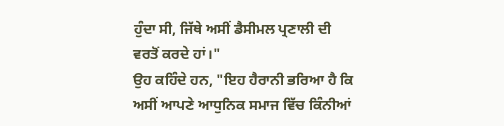ਹੁੰਦਾ ਸੀ, ਜਿੱਥੇ ਅਸੀਂ ਡੈਸੀਮਲ ਪ੍ਰਣਾਲੀ ਦੀ ਵਰਤੋਂ ਕਰਦੇ ਹਾਂ।"
ਉਹ ਕਹਿੰਦੇ ਹਨ, "ਇਹ ਹੈਰਾਨੀ ਭਰਿਆ ਹੈ ਕਿ ਅਸੀਂ ਆਪਣੇ ਆਧੁਨਿਕ ਸਮਾਜ ਵਿੱਚ ਕਿੰਨੀਆਂ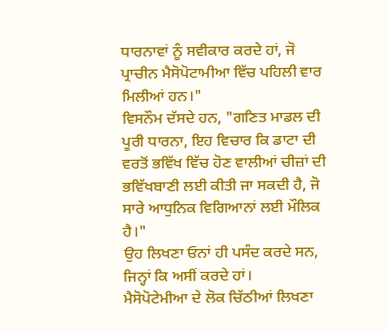ਧਾਰਨਾਵਾਂ ਨੂੰ ਸਵੀਕਾਰ ਕਰਦੇ ਹਾਂ, ਜੋ ਪ੍ਰਾਚੀਨ ਮੈਸੋਪੋਟਾਮੀਆ ਵਿੱਚ ਪਹਿਲੀ ਵਾਰ ਮਿਲੀਆਂ ਹਨ।"
ਵਿਸਨੌਮ ਦੱਸਦੇ ਹਨ, "ਗਣਿਤ ਮਾਡਲ ਦੀ ਪੂਰੀ ਧਾਰਨਾ, ਇਹ ਵਿਚਾਰ ਕਿ ਡਾਟਾ ਦੀ ਵਰਤੋਂ ਭਵਿੱਖ ਵਿੱਚ ਹੋਣ ਵਾਲੀਆਂ ਚੀਜ਼ਾਂ ਦੀ ਭਵਿੱਖਬਾਣੀ ਲਈ ਕੀਤੀ ਜਾ ਸਕਦੀ ਹੈ, ਜੋ ਸਾਰੇ ਆਧੁਨਿਕ ਵਿਗਿਆਨਾਂ ਲਈ ਮੌਲਿਕ ਹੈ।"
ਉਹ ਲਿਖਣਾ ਓਨਾਂ ਹੀ ਪਸੰਦ ਕਰਦੇ ਸਨ, ਜਿਨ੍ਹਾਂ ਕਿ ਅਸੀਂ ਕਰਦੇ ਹਾਂ।
ਮੈਸੋਪੋਟੇਮੀਆ ਦੇ ਲੋਕ ਚਿੱਠੀਆਂ ਲਿਖਣਾ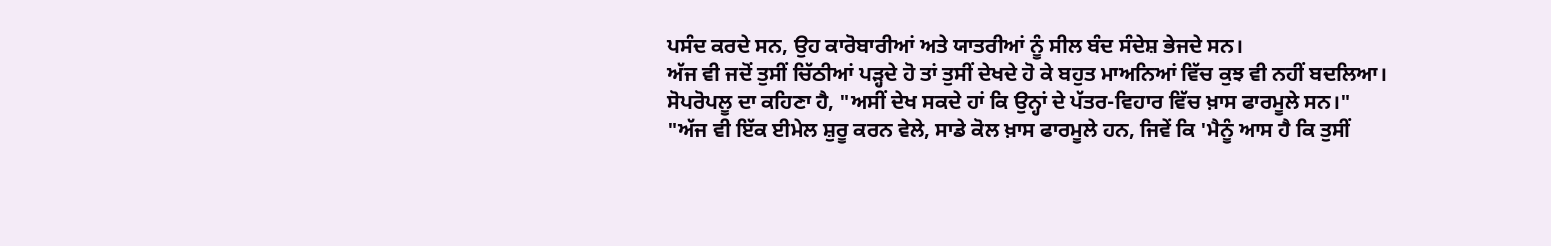ਪਸੰਦ ਕਰਦੇ ਸਨ, ਉਹ ਕਾਰੋਬਾਰੀਆਂ ਅਤੇ ਯਾਤਰੀਆਂ ਨੂੰ ਸੀਲ ਬੰਦ ਸੰਦੇਸ਼ ਭੇਜਦੇ ਸਨ।
ਅੱਜ ਵੀ ਜਦੋਂ ਤੁਸੀਂ ਚਿੱਠੀਆਂ ਪੜ੍ਹਦੇ ਹੋ ਤਾਂ ਤੁਸੀਂ ਦੇਖਦੇ ਹੋ ਕੇ ਬਹੁਤ ਮਾਅਨਿਆਂ ਵਿੱਚ ਕੁਝ ਵੀ ਨਹੀਂ ਬਦਲਿਆ।
ਸੋਪਰੋਪਲੂ ਦਾ ਕਹਿਣਾ ਹੈ, "ਅਸੀਂ ਦੇਖ ਸਕਦੇ ਹਾਂ ਕਿ ਉਨ੍ਹਾਂ ਦੇ ਪੱਤਰ-ਵਿਹਾਰ ਵਿੱਚ ਖ਼ਾਸ ਫਾਰਮੂਲੇ ਸਨ।"
"ਅੱਜ ਵੀ ਇੱਕ ਈਮੇਲ ਸ਼ੁਰੂ ਕਰਨ ਵੇਲੇ, ਸਾਡੇ ਕੋਲ ਖ਼ਾਸ ਫਾਰਮੂਲੇ ਹਨ, ਜਿਵੇਂ ਕਿ 'ਮੈਨੂੰ ਆਸ ਹੈ ਕਿ ਤੁਸੀਂ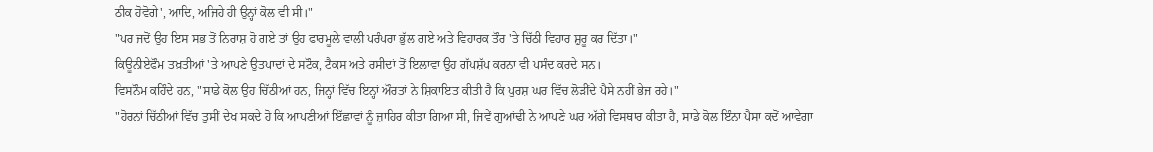ਠੀਕ ਹੋਵੋਗੇ', ਆਦਿ, ਅਜਿਹੇ ਹੀ ਉਨ੍ਹਾਂ ਕੋਲ ਵੀ ਸੀ।"
"ਪਰ ਜਦੋਂ ਉਹ ਇਸ ਸਭ ਤੋਂ ਨਿਰਾਸ਼ ਹੋ ਗਏ ਤਾਂ ਉਹ ਫਾਰਮੂਲੇ ਵਾਲੀ ਪਰੰਪਰਾ ਭੁੱਲ ਗਏ ਅਤੇ ਵਿਹਾਰਕ ਤੌਰ 'ਤੇ ਚਿੱਠੀ ਵਿਹਾਰ ਸ਼ੁਰੂ ਕਰ ਦਿੱਤਾ।"
ਕਿਊਨੀਏਫੌਮ ਤਖ਼ਤੀਆਂ 'ਤੇ ਆਪਣੇ ਉਤਪਾਦਾਂ ਦੇ ਸਟੌਕ, ਟੈਕਸ ਅਤੇ ਰਸੀਦਾਂ ਤੋਂ ਇਲਾਵਾ ਉਹ ਗੱਪਸ਼ੱਪ ਕਰਨਾ ਵੀ ਪਸੰਦ ਕਰਦੇ ਸਨ।
ਵਿਸਨੌਮ ਕਹਿੰਦੇ ਹਨ, "ਸਾਡੇ ਕੋਲ ਉਹ ਚਿੱਠੀਆਂ ਹਨ, ਜਿਨ੍ਹਾਂ ਵਿੱਚ ਇਨ੍ਹਾਂ ਔਰਤਾਂ ਨੇ ਸ਼ਿਕਾਇਤ ਕੀਤੀ ਹੈ ਕਿ ਪੁਰਸ਼ ਘਰ ਵਿੱਚ ਲੋੜੀਂਦੇ ਪੈਸੇ ਨਹੀਂ ਭੇਜ ਰਹੇ।"
"ਹੋਰਨਾਂ ਚਿੱਠੀਆਂ ਵਿੱਚ ਤੁਸੀਂ ਦੇਖ ਸਕਦੇ ਹੋ ਕਿ ਆਪਣੀਆਂ ਇੱਛਾਵਾਂ ਨੂੰ ਜ਼ਾਹਿਰ ਕੀਤਾ ਗਿਆ ਸੀ, ਜਿਵੇਂ ਗੁਆਂਢੀ ਨੇ ਆਪਣੇ ਘਰ ਅੱਗੇ ਵਿਸਥਾਰ ਕੀਤਾ ਹੈ, ਸਾਡੇ ਕੋਲ ਇੰਨਾ ਪੈਸਾ ਕਦੋਂ ਆਵੇਗਾ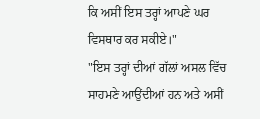ਕਿ ਅਸੀਂ ਇਸ ਤਰ੍ਹਾਂ ਆਪਣੇ ਘਰ ਵਿਸਥਾਰ ਕਰ ਸਕੀਏ।"
"ਇਸ ਤਰ੍ਹਾਂ ਦੀਆਂ ਗੱਲਾਂ ਅਸਲ ਵਿੱਚ ਸਾਹਮਣੇ ਆਉਂਦੀਆਂ ਹਨ ਅਤੇ ਅਸੀਂ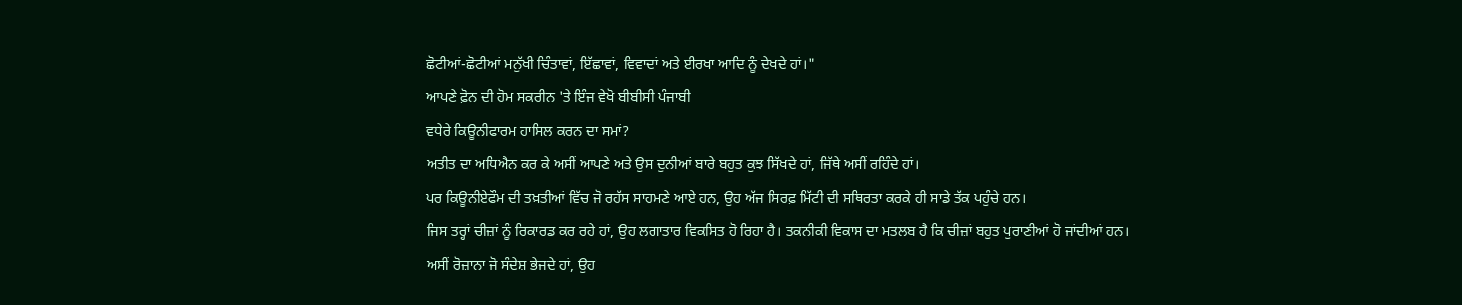ਛੋਟੀਆਂ-ਛੋਟੀਆਂ ਮਨੁੱਖੀ ਚਿੰਤਾਵਾਂ, ਇੱਛਾਵਾਂ, ਵਿਵਾਦਾਂ ਅਤੇ ਈਰਖਾ ਆਦਿ ਨੂੰ ਦੇਖਦੇ ਹਾਂ।"
ਆਪਣੇ ਫ਼ੋਨ ਦੀ ਹੋਮ ਸਕਰੀਨ 'ਤੇ ਇੰਜ ਵੇਖੋ ਬੀਬੀਸੀ ਪੰਜਾਬੀ
ਵਧੇਰੇ ਕਿਊਨੀਫਾਰਮ ਹਾਸਿਲ ਕਰਨ ਦਾ ਸਮਾਂ?
ਅਤੀਤ ਦਾ ਅਧਿਐਨ ਕਰ ਕੇ ਅਸੀਂ ਆਪਣੇ ਅਤੇ ਉਸ ਦੁਨੀਆਂ ਬਾਰੇ ਬਹੁਤ ਕੁਝ ਸਿੱਖਦੇ ਹਾਂ, ਜਿੱਥੇ ਅਸੀਂ ਰਹਿੰਦੇ ਹਾਂ।
ਪਰ ਕਿਊਨੀਏਫੌਮ ਦੀ ਤਖ਼ਤੀਆਂ ਵਿੱਚ ਜੋ ਰਹੱਸ ਸਾਹਮਣੇ ਆਏ ਹਨ, ਉਹ ਅੱਜ ਸਿਰਫ਼ ਮਿੱਟੀ ਦੀ ਸਥਿਰਤਾ ਕਰਕੇ ਹੀ ਸਾਡੇ ਤੱਕ ਪਹੁੰਚੇ ਹਨ।
ਜਿਸ ਤਰ੍ਹਾਂ ਚੀਜ਼ਾਂ ਨੂੰ ਰਿਕਾਰਡ ਕਰ ਰਹੇ ਹਾਂ, ਉਹ ਲਗਾਤਾਰ ਵਿਕਸਿਤ ਹੋ ਰਿਹਾ ਹੈ। ਤਕਨੀਕੀ ਵਿਕਾਸ ਦਾ ਮਤਲਬ ਹੈ ਕਿ ਚੀਜ਼ਾਂ ਬਹੁਤ ਪੁਰਾਣੀਆਂ ਹੋ ਜਾਂਦੀਆਂ ਹਨ।
ਅਸੀਂ ਰੋਜ਼ਾਨਾ ਜੋ ਸੰਦੇਸ਼ ਭੇਜਦੇ ਹਾਂ, ਉਹ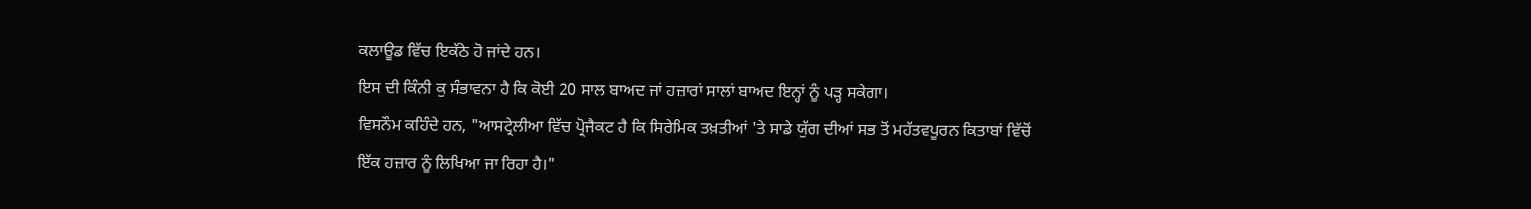ਕਲਾਊਡ ਵਿੱਚ ਇਕੱਠੇ ਹੋ ਜਾਂਦੇ ਹਨ।
ਇਸ ਦੀ ਕਿੰਨੀ ਕੁ ਸੰਭਾਵਨਾ ਹੈ ਕਿ ਕੋਈ 20 ਸਾਲ ਬਾਅਦ ਜਾਂ ਹਜ਼ਾਰਾਂ ਸਾਲਾਂ ਬਾਅਦ ਇਨ੍ਹਾਂ ਨੂੰ ਪੜ੍ਹ ਸਕੇਗਾ।
ਵਿਸਨੌਮ ਕਹਿੰਦੇ ਹਨ, "ਆਸਟ੍ਰੇਲੀਆ ਵਿੱਚ ਪ੍ਰੋਜੈਕਟ ਹੈ ਕਿ ਸਿਰੇਮਿਕ ਤਖ਼ਤੀਆਂ 'ਤੇ ਸਾਡੇ ਯੁੱਗ ਦੀਆਂ ਸਭ ਤੋਂ ਮਹੱਤਵਪੂਰਨ ਕਿਤਾਬਾਂ ਵਿੱਚੋਂ ਇੱਕ ਹਜ਼ਾਰ ਨੂੰ ਲਿਖਿਆ ਜਾ ਰਿਹਾ ਹੈ।"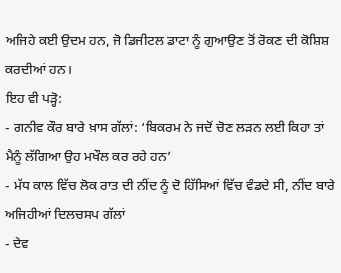ਅਜਿਹੇ ਕਈ ਉਦਮ ਹਨ, ਜੋ ਡਿਜੀਟਲ ਡਾਟਾ ਨੂੰ ਗੁਆਉਣ ਤੋਂ ਰੋਕਣ ਦੀ ਕੋਸ਼ਿਸ਼ ਕਰਦੀਆਂ ਹਨ।
ਇਹ ਵੀ ਪੜ੍ਹੋ:
- ਗਨੀਵ ਕੌਰ ਬਾਰੇ ਖ਼ਾਸ ਗੱਲਾਂ: ‘ਬਿਕਰਮ ਨੇ ਜਦੋਂ ਚੋਣ ਲੜਨ ਲਈ ਕਿਹਾ ਤਾਂ ਮੈਨੂੰ ਲੱਗਿਆ ਉਹ ਮਖੌਲ ਕਰ ਰਹੇ ਹਨ’
- ਮੱਧ ਕਾਲ ਵਿੱਚ ਲੋਕ ਰਾਤ ਦੀ ਨੀਂਦ ਨੂੰ ਦੋ ਹਿੱਸਿਆਂ ਵਿੱਚ ਵੰਡਦੇ ਸੀ, ਨੀਂਦ ਬਾਰੇ ਅਜਿਹੀਆਂ ਦਿਲਚਸਪ ਗੱਲਾਂ
- ਦੇਵ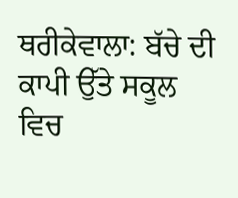ਥਰੀਕੇਵਾਲਾ: ਬੱਚੇ ਦੀ ਕਾਪੀ ਉੱਤੇ ਸਕੂਲ ਵਿਚ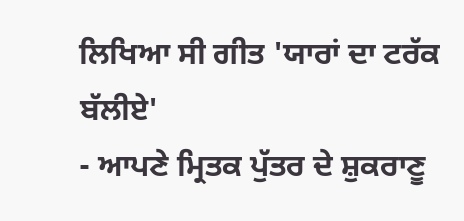ਲਿਖਿਆ ਸੀ ਗੀਤ 'ਯਾਰਾਂ ਦਾ ਟਰੱਕ ਬੱਲੀਏ'
- ਆਪਣੇ ਮ੍ਰਿਤਕ ਪੁੱਤਰ ਦੇ ਸ਼ੁਕਰਾਣੂ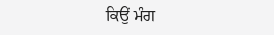ਕਿਉਂ ਮੰਗ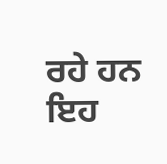ਰਹੇ ਹਨ ਇਹ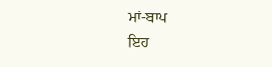ਮਾਂ-ਬਾਪ
ਇਹ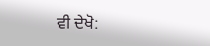ਵੀ ਦੇਖੋ: